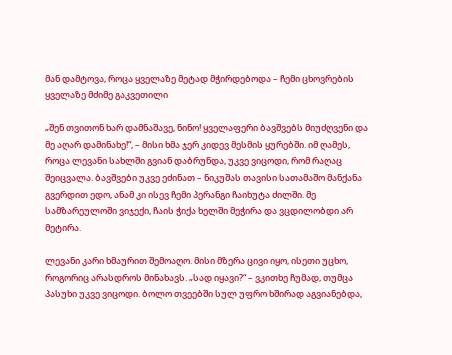მან დამტოვა, როცა ყველაზე მეტად მჭირდებოდა – ჩემი ცხოვრების ყველაზე მძიმე გაკვეთილი

„შენ თვითონ ხარ დამნაშავე, ნინო! ყველაფერი ბავშვებს მიუძღვენი და მე აღარ დამინახე!“, – მისი ხმა ჯერ კიდევ მესმის ყურებში. იმ ღამეს, როცა ლევანი სახლში გვიან დაბრუნდა, უკვე ვიცოდი, რომ რაღაც შეიცვალა. ბავშვები უკვე ეძინათ – ნიკუშას თავისი სათამაშო მანქანა გვერდით ედო, ანამ კი ისევ ჩემი პერანგი ჩაიხუტა ძილში. მე სამზარეულოში ვიჯექი, ჩაის ჭიქა ხელში მეჭირა და ვცდილობდი არ მეტირა.

ლევანი კარი ხმაურით შემოაღო. მისი მზერა ცივი იყო, ისეთი უცხო, როგორიც არასდროს მინახავს. „სად იყავი?“ – ვკითხე ჩუმად, თუმცა პასუხი უკვე ვიცოდი. ბოლო თვეებში სულ უფრო ხშირად აგვიანებდა,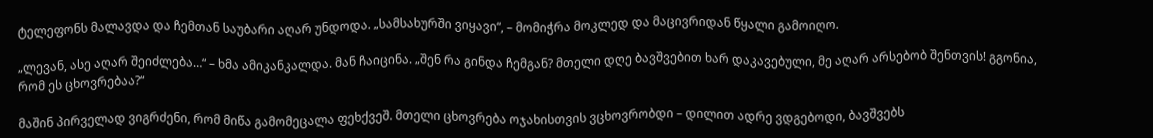ტელეფონს მალავდა და ჩემთან საუბარი აღარ უნდოდა. „სამსახურში ვიყავი“, – მომიჭრა მოკლედ და მაცივრიდან წყალი გამოიღო.

„ლევან, ასე აღარ შეიძლება…“ – ხმა ამიკანკალდა. მან ჩაიცინა. „შენ რა გინდა ჩემგან? მთელი დღე ბავშვებით ხარ დაკავებული, მე აღარ არსებობ შენთვის! გგონია, რომ ეს ცხოვრებაა?“

მაშინ პირველად ვიგრძენი, რომ მიწა გამომეცალა ფეხქვეშ. მთელი ცხოვრება ოჯახისთვის ვცხოვრობდი – დილით ადრე ვდგებოდი, ბავშვებს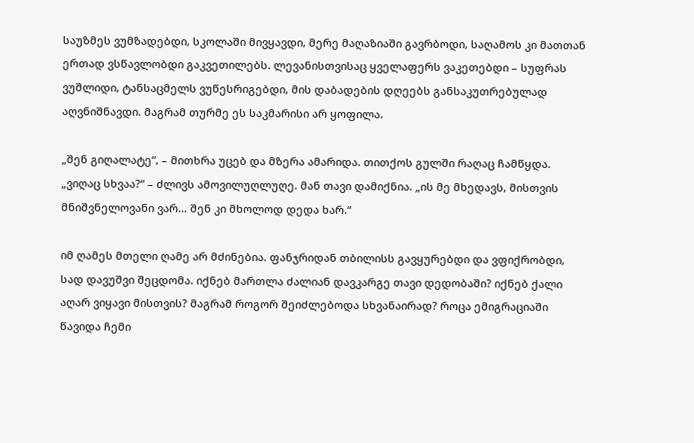საუზმეს ვუმზადებდი, სკოლაში მივყავდი, მერე მაღაზიაში გავრბოდი, საღამოს კი მათთან ერთად ვსწავლობდი გაკვეთილებს. ლევანისთვისაც ყველაფერს ვაკეთებდი – სუფრას ვუშლიდი, ტანსაცმელს ვუწესრიგებდი, მის დაბადების დღეებს განსაკუთრებულად აღვნიშნავდი. მაგრამ თურმე ეს საკმარისი არ ყოფილა.

„შენ გიღალატე“, – მითხრა უცებ და მზერა ამარიდა. თითქოს გულში რაღაც ჩამწყდა. „ვიღაც სხვაა?“ – ძლივს ამოვილუღლუღე. მან თავი დამიქნია. „ის მე მხედავს, მისთვის მნიშვნელოვანი ვარ… შენ კი მხოლოდ დედა ხარ.“

იმ ღამეს მთელი ღამე არ მძინებია. ფანჯრიდან თბილისს გავყურებდი და ვფიქრობდი, სად დავუშვი შეცდომა. იქნებ მართლა ძალიან დავკარგე თავი დედობაში? იქნებ ქალი აღარ ვიყავი მისთვის? მაგრამ როგორ შეიძლებოდა სხვანაირად? როცა ემიგრაციაში წავიდა ჩემი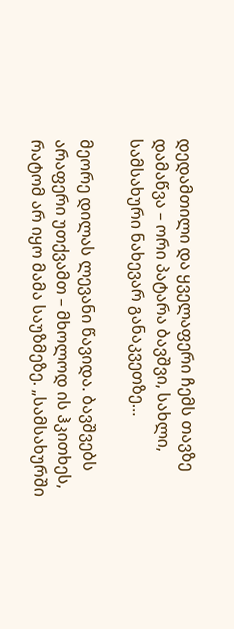დედამთილი და ყველაფერი ჩემს თავზე დამაწვა – ორი პატარა ბავშვი, სახლი, სამსახური ნახევარ განაკვეთზე…

მეორე დილას ლევანი წავიდა. ბავშვებს არაფერი უთქვამთ – მხოლოდ ის ჰკითხეს, რატომ არ იყო მამა საუზმეზე. „სამსახურში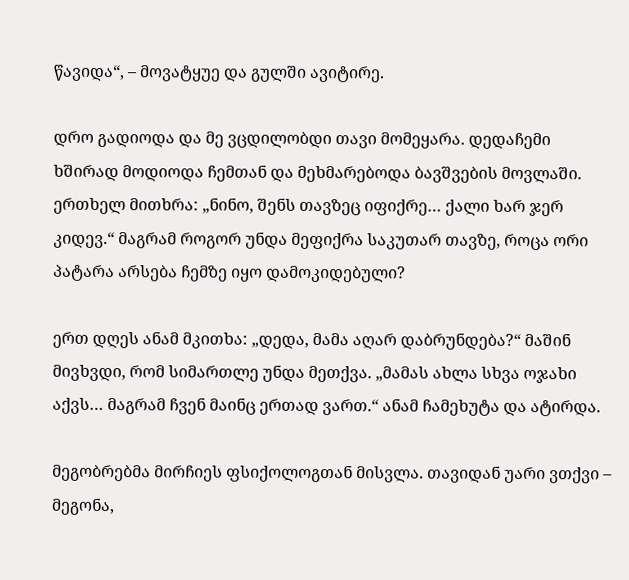წავიდა“, – მოვატყუე და გულში ავიტირე.

დრო გადიოდა და მე ვცდილობდი თავი მომეყარა. დედაჩემი ხშირად მოდიოდა ჩემთან და მეხმარებოდა ბავშვების მოვლაში. ერთხელ მითხრა: „ნინო, შენს თავზეც იფიქრე… ქალი ხარ ჯერ კიდევ.“ მაგრამ როგორ უნდა მეფიქრა საკუთარ თავზე, როცა ორი პატარა არსება ჩემზე იყო დამოკიდებული?

ერთ დღეს ანამ მკითხა: „დედა, მამა აღარ დაბრუნდება?“ მაშინ მივხვდი, რომ სიმართლე უნდა მეთქვა. „მამას ახლა სხვა ოჯახი აქვს… მაგრამ ჩვენ მაინც ერთად ვართ.“ ანამ ჩამეხუტა და ატირდა.

მეგობრებმა მირჩიეს ფსიქოლოგთან მისვლა. თავიდან უარი ვთქვი – მეგონა,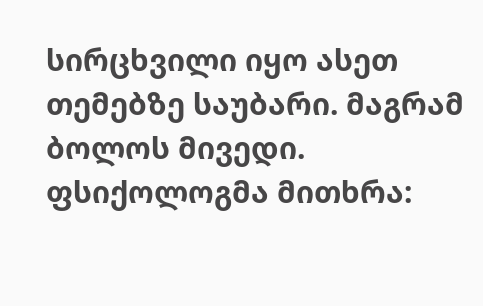სირცხვილი იყო ასეთ თემებზე საუბარი. მაგრამ ბოლოს მივედი. ფსიქოლოგმა მითხრა: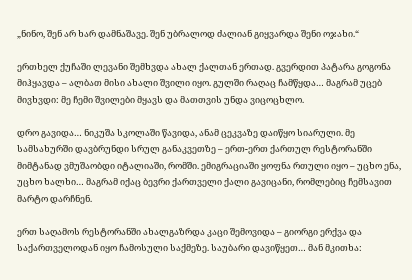„ნინო, შენ არ ხარ დამნაშავე. შენ უბრალოდ ძალიან გიყვარდა შენი ოჯახი.“

ერთხელ ქუჩაში ლევანი შემხვდა ახალ ქალთან ერთად. გვერდით პატარა გოგონა მიჰყავდა – ალბათ მისი ახალი შვილი იყო. გულში რაღაც ჩამწყდა… მაგრამ უცებ მივხვდი: მე ჩემი შვილები მყავს და მათთვის უნდა ვიცოცხლო.

დრო გავიდა… ნიკუშა სკოლაში წავიდა, ანამ ცეკვაზე დაიწყო სიარული. მე სამსახურში დავბრუნდი სრულ განაკვეთზე – ერთ-ერთ ქართულ რესტორანში მიმტანად ვმუშაობდი იტალიაში, რომში. ემიგრაციაში ყოფნა რთული იყო – უცხო ენა, უცხო ხალხი… მაგრამ იქაც ბევრი ქართველი ქალი გავიცანი, რომლებიც ჩემსავით მარტო დარჩნენ.

ერთ საღამოს რესტორანში ახალგაზრდა კაცი შემოვიდა – გიორგი ერქვა და საქართველოდან იყო ჩამოსული საქმეზე. საუბარი დავიწყეთ… მან მკითხა: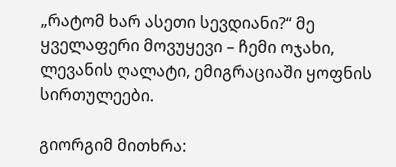„რატომ ხარ ასეთი სევდიანი?“ მე ყველაფერი მოვუყევი – ჩემი ოჯახი, ლევანის ღალატი, ემიგრაციაში ყოფნის სირთულეები.

გიორგიმ მითხრა: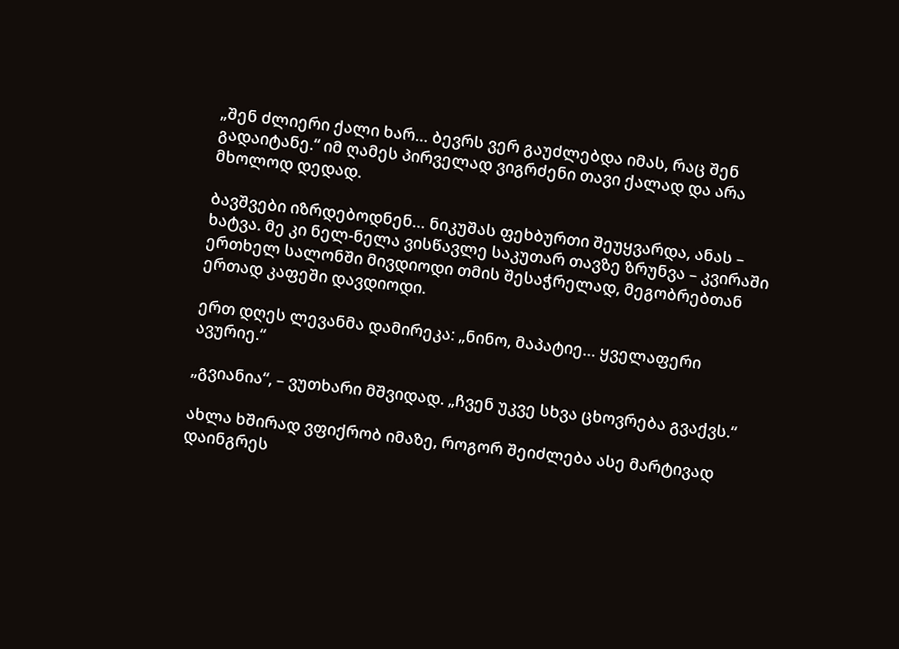„შენ ძლიერი ქალი ხარ… ბევრს ვერ გაუძლებდა იმას, რაც შენ გადაიტანე.“ იმ ღამეს პირველად ვიგრძენი თავი ქალად და არა მხოლოდ დედად.

ბავშვები იზრდებოდნენ… ნიკუშას ფეხბურთი შეუყვარდა, ანას – ხატვა. მე კი ნელ-ნელა ვისწავლე საკუთარ თავზე ზრუნვა – კვირაში ერთხელ სალონში მივდიოდი თმის შესაჭრელად, მეგობრებთან ერთად კაფეში დავდიოდი.

ერთ დღეს ლევანმა დამირეკა: „ნინო, მაპატიე… ყველაფერი ავურიე.“

„გვიანია“, – ვუთხარი მშვიდად. „ჩვენ უკვე სხვა ცხოვრება გვაქვს.“

ახლა ხშირად ვფიქრობ იმაზე, როგორ შეიძლება ასე მარტივად დაინგრეს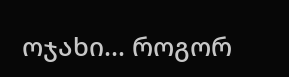ოჯახი… როგორ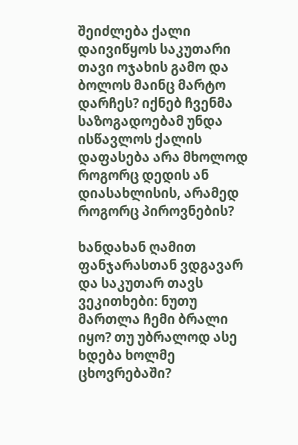შეიძლება ქალი დაივიწყოს საკუთარი თავი ოჯახის გამო და ბოლოს მაინც მარტო დარჩეს? იქნებ ჩვენმა საზოგადოებამ უნდა ისწავლოს ქალის დაფასება არა მხოლოდ როგორც დედის ან დიასახლისის, არამედ როგორც პიროვნების?

ხანდახან ღამით ფანჯარასთან ვდგავარ და საკუთარ თავს ვეკითხები: ნუთუ მართლა ჩემი ბრალი იყო? თუ უბრალოდ ასე ხდება ხოლმე ცხოვრებაში?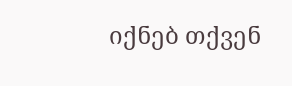იქნებ თქვენ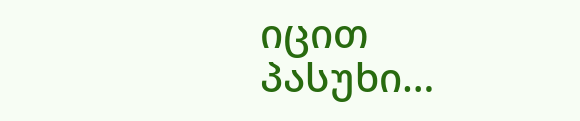იცით პასუხი…